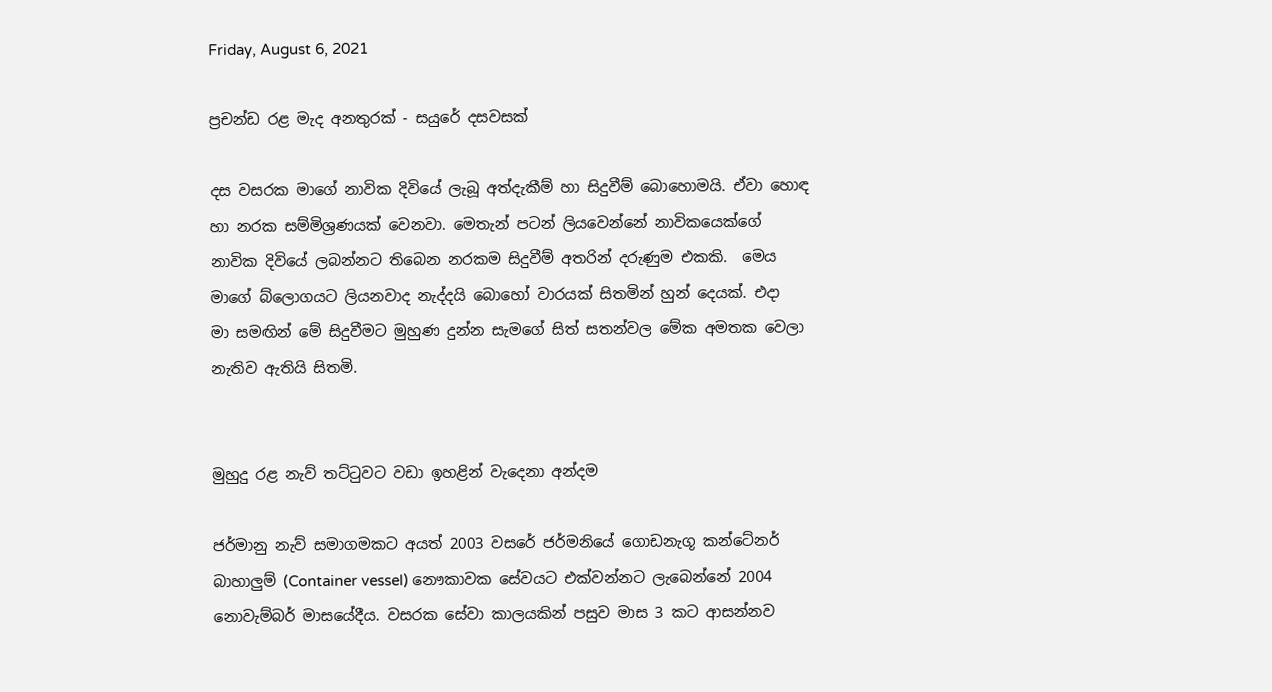Friday, August 6, 2021

ප්‍රචන්ඩ රළ මැද අනතුරක් - සයුරේ දසවසක්

දස වසරක මාගේ නාවික දිවියේ ලැබූ අත්දැකීම් හා සිදුවීම් බොහොමයි. ඒවා හොඳ හා නරක සම්මිශ්‍රණයක් වෙනවා. මෙතැන් පටන් ලියවෙන්නේ නාවිකයෙක්ගේ නාවික දිවියේ ලබන්නට තිබෙන නරකම සිදුවීම් අතරින් දරුණුම එකකි.  මෙය  මාගේ බ්ලොගයට ලියනවාද නැද්දයි බොහෝ වාරයක් සිතමින් හුන් දෙයක්. එදා  මා සමඟින් මේ සිදුවීමට මුහුණ දුන්න සැමගේ සිත් සතන්වල මේක අමතක වෙලා නැතිව ඇතියි සිතමි.


මුහුදු රළ නැව් තට්ටුවට වඩා ඉහළින් වැදෙනා අන්දම

ජර්මානු නැව් සමාගමකට අයත් 2003 වසරේ ජර්මනියේ ගොඩනැගූ කන්ටේනර් බාහාලුම් (Container vessel) නෞකාවක සේවයට එක්වන්නට ලැබෙන්නේ 2004 නොවැම්බර් මාසයේදීය. වසරක සේවා කාලයකින් පසුව මාස 3 කට ආසන්නව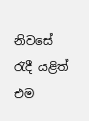නිවසේ රැදී යළිත් එම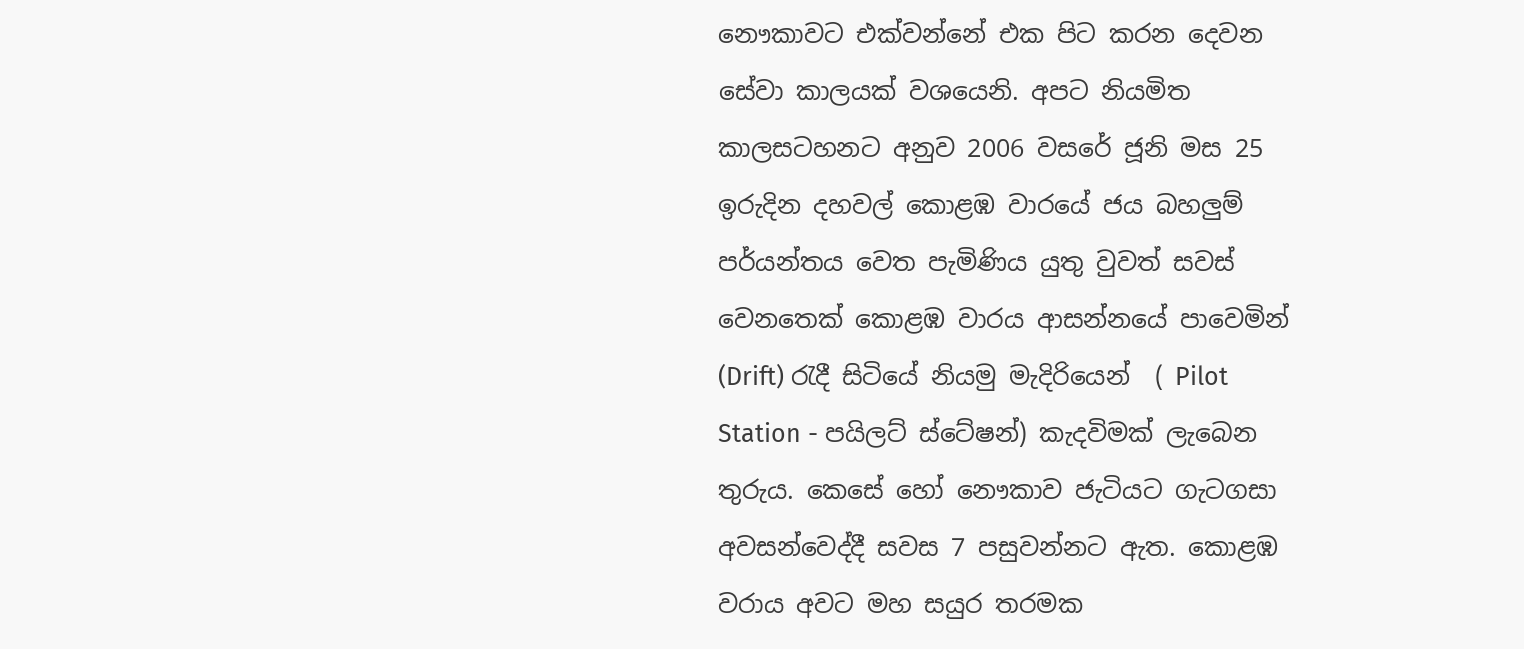නෞකාවට එක්වන්නේ එක පිට කරන දෙවන සේවා කාලයක් වශයෙනි. අපට නියමිත කාලසටහනට අනුව 2006 වසරේ ජූනි මස 25 ඉරුදින දහවල් කොළඹ වාරයේ ජය බහලුම් පර්යන්තය වෙත පැමිණිය යුතු වුවත් සවස් වෙනතෙක් කොළඹ වාරය ආසන්නයේ පාවෙමින්  (Drift) රැදී සිටියේ නියමු මැදිරියෙන්  ( Pilot Station - පයිලට් ස්ටේෂන්) කැදවිමක් ලැබෙන තුරුය. කෙසේ හෝ නෞකාව ජැටියට ගැටගසා අවසන්වෙද්දී සවස 7 පසුවන්නට ඇත. කොළඹ වරාය අවට මහ සයුර තරමක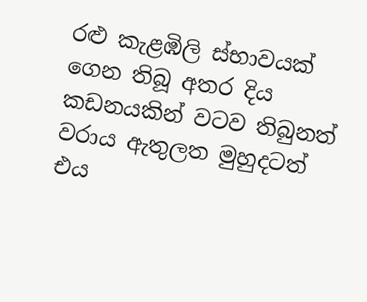රළු කැළඹිලි ස්භාවයක් ගෙන තිබූ අතර දිය කඩනයකින් වටව තිබුනත් වරාය ඇතුලත මුහුදටත් එය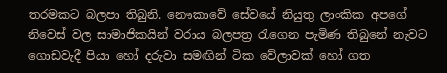තරමකට බලපා තිබුනි. නෞකාවේ සේවයේ නියුතු ලාංකික අපගේ නිවෙස් වල සාමාජිකයින් වරාය බලපත්‍ර රැගෙන පැමිණ තිබුනේ නැවට ගොඩවැදී පියා හෝ දරුවා සමඟින් ටික වේලාවක් හෝ ගත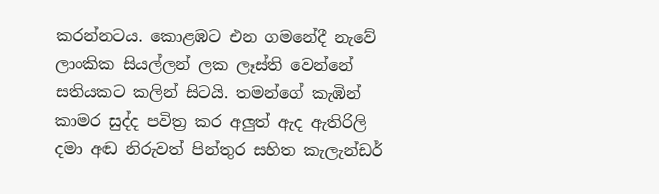කරන්නටය. කොළඹට එන ගමනේදී නැවේ ලාංකික සියල්ලන් ලක ලෑස්ති වෙන්නේ සතියකට කලින් සිටයි. තමන්ගේ කැඹින් කාමර සුද්ද පවිත්‍ර කර අලුත් ඇද ඇතිරිලි දමා අඬ නිරුවත් පින්තුර සහිත කැලැන්ඩර්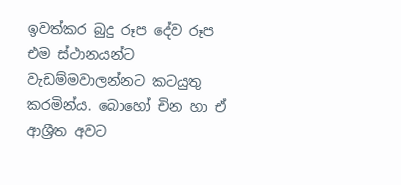ඉවත්කර බුදු රූප දේව රූප එම ස්ථානයන්ට වැඩම්මවාලන්නට කටයුතු කරමින්ය. බොහෝ චින හා ඒ ආශ්‍රීත අවට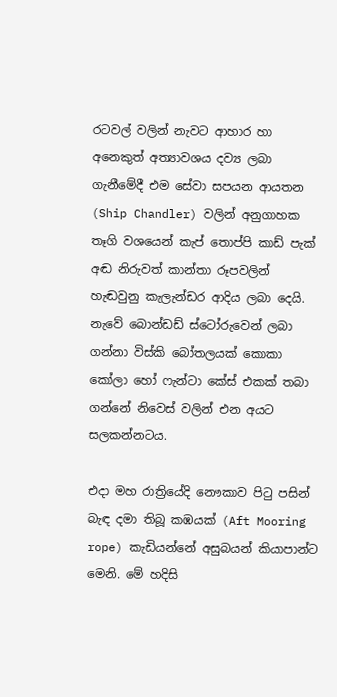රටවල් වලින් නැවට ආහාර හා අනෙකුත් අත්‍යාවශය දව්‍ය ලබා ගැනීමේදී එම සේවා සපයන ආයතන (Ship Chandler) වලින් අනුගාහක තෑගි වශයෙන් කැප් තොප්පි කාඩ් පැක් අඬ නිරුවත් කාන්තා රූපවලින් හැඬවුනු කැලැන්ඩර ආදිය ලබා දෙයි. නැවේ බොන්ඩඩ් ස්ටෝරුවෙන් ලබා ගන්නා විස්කි බෝතලයක් කොකා කෝලා හෝ ෆැන්ටා කේස් එකක් තබා ගන්නේ නිවෙස් වලින් එන අයට සලකන්නටය.

එදා මහ රාත්‍රියේදි නෞකාව පිටු පසින් බැඳ දමා තිබූ කඹයක් (Aft Mooring rope) කැඩියන්නේ අසුබයන් කියාපාන්ට මෙනි. මේ හදිසි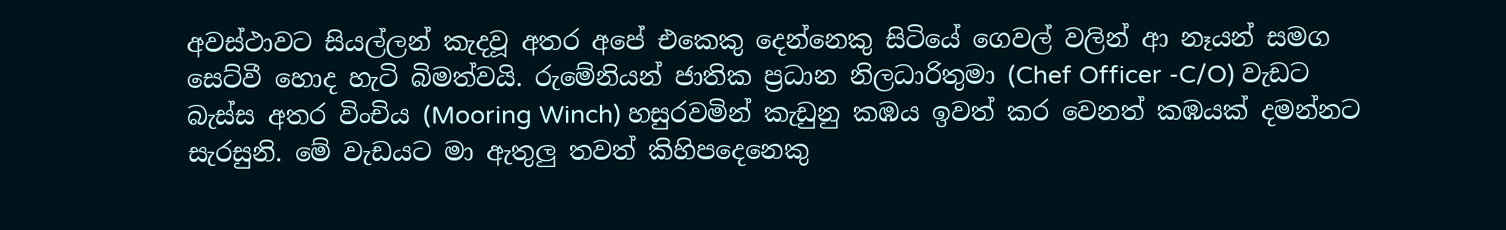අවස්ථාවට සියල්ලන් කැදවූ අතර අපේ එකෙකු දෙන්නෙකු සිටියේ ගෙවල් වලින් ආ නෑයන් සමග සෙට්වී හොද හැටි බිමත්වයි. රුමේනියන් ජාතික ප්‍රධාන නිලධාරිතුමා (Chef Officer -C/O) වැඩට බැස්ස අතර විංචිය (Mooring Winch) හසුරවමින් කැඩුනු කඹය ඉවත් කර වෙනත් කඹයක් දමන්නට සැරසුනි. මේ වැඩයට මා ඇතුලු තවත් කිහිපදෙනෙකු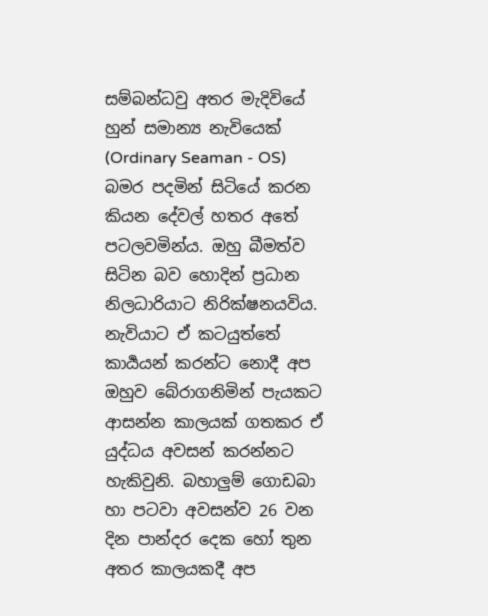සම්බන්ධවු අතර මැදිවියේ හුන් සමාන්‍ය නැවියෙක් (Ordinary Seaman - OS) බමර පදමින් සිටියේ කරන කියන දේවල් හතර අතේ පටලවමින්ය. ඔහු බීමත්ව සිටින බව හොදින් ප්‍රධාන නිලධාරියාට නිරික්ෂනයවිය. නැවියාට ඒ කටයුත්තේ කාර්‍යයන් කරන්ට නොදී අප ඔහුව බේරාගනිමින් පැයකට ආසන්න කාලයක් ගතකර ඒ යුද්ධය අවසන් කරන්නට හැකිවුනි. බහාලුම් ගොඩබා හා පටවා අවසන්ව 26 වන දින පාන්දර දෙක හෝ තුන අතර කාලයකදී අප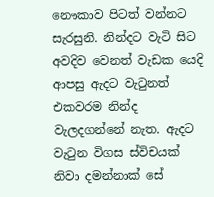නෞකාව පිටත් වන්නට සැරසුනි. නින්දට වැටි සිට අවදිව වෙනත් වැඩක යෙදි ආපසු ඇදට වැටුනත් එකවරම නින්ද වැලදගන්නේ නැත. ඇදට වැටුන විගස ස්විචයක් නිවා දමන්නාක් සේ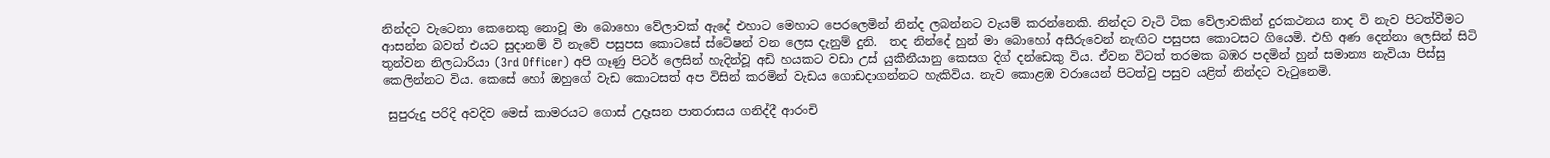නින්දට වැටෙනා කෙනෙකු නොවූ මා බොහො වේලාවක් ඇදේ එහාට මෙහාට පෙරලෙමින් නින්ද ලබන්නට වැයම් කරන්නෙකි. නින්දට වැටි ටික වේලාවකින් දුරකථනය නාද වි නැව පිටත්වීමට ආසන්න බවත් එයට සුදානම් වි නැවේ පසුපස කොටසේ ස්ටේෂන් වන ලෙස දැනුම් දුනි.  තද නින්දේ හුන් මා බොහෝ අසීරුවෙන් නැඟිට පසුපස කොටසට ගියෙමි. එහි අණ දෙන්නා ලෙසින් සිටි තුන්වන නිලධාරියා (3rd Officer) අපි ගෑණු පිටර් ලෙසින් හැදින්වූ අඩි හයකට වඩා උස් යුකීනීයානු කෙසග දිග් දන්ඩෙකු විය. ඒවන විටත් තරමක බඹර පදමින් හුන් සමාන්‍ය නැවියා පිස්සු කෙලින්නට විය. කෙසේ හෝ ඔහුගේ වැඩ කොටසත් අප විසින් කරමින් වැඩය ගොඩදාගන්නට හැකිවිය. නැව කොළඹ වරායෙන් පිටත්වු පසුව යළිත් නින්දට වැටුනෙමි.

 සුපුරුදු පරිදි අවදිව මෙස් කාමරයට ගොස් උදෑසන පාතරාසය ගනිද්දී ආරංචි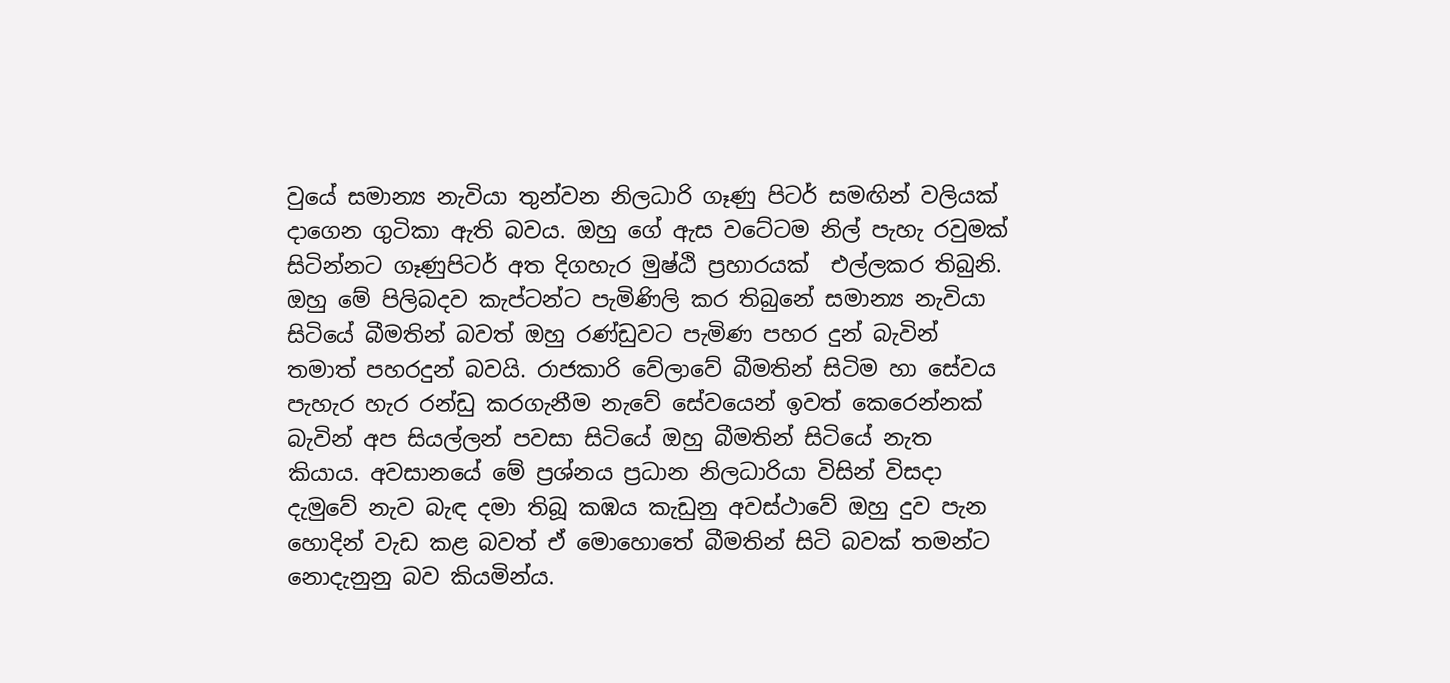වුයේ සමාන්‍ය නැවියා තුන්වන නිලධාරි ගෑණු පිටර් සමඟින් වලියක් දාගෙන ගුටිකා ඇති බවය. ඔහු ගේ ඇස වටේටම නිල් පැහැ රවුමක් සිටින්නට ගෑණුපිටර් අත දිගහැර මුෂ්ඨි ප්‍රහාරයක්  එල්ලකර තිබුනි. ඔහු මේ පිලිබදව කැප්ටන්ට පැමිණිලි කර තිබුනේ සමාන්‍ය නැවියා සිටියේ බීමතින් බවත් ඔහු රණ්ඩුවට පැමිණ පහර දුන් බැවින් තමාත් පහරදුන් බවයි. රාජකාරි වේලාවේ බීමතින් සිටිම හා සේවය පැහැර හැර රන්ඩු කරගැනීම නැවේ සේවයෙන් ඉවත් කෙරෙන්නක් බැවින් අප සියල්ලන් පවසා සිටියේ ඔහු බීමතින් සිටියේ නැත කියාය. අවසානයේ මේ ප්‍රශ්නය ප්‍රධාන නිලධාරියා විසින් විසදා දැමුවේ නැව බැඳ දමා තිබූ කඹය කැඩුනු අවස්ථාවේ ඔහු දුව පැන හොදින් වැඩ කළ බවත් ඒ මොහොතේ බීමතින් සිටි බවක් තමන්ට නොදැනුනු බව කියමින්ය.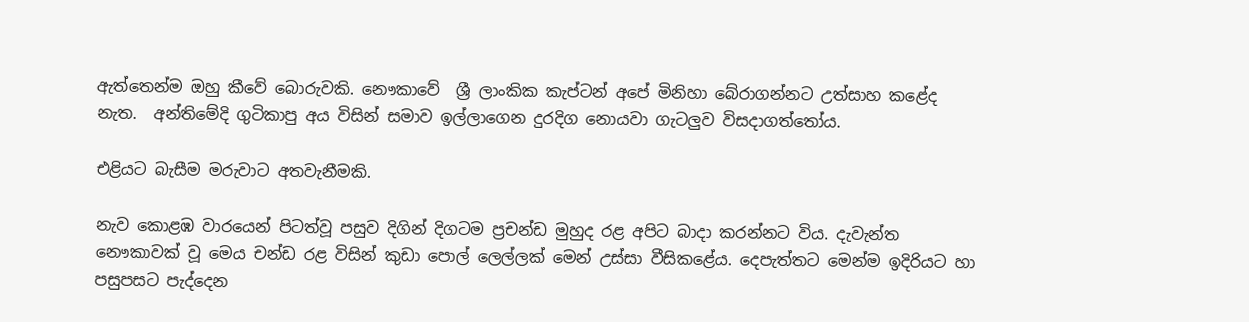ඇත්තෙන්ම ඔහු කීවේ බොරුවකි. නෞකාවේ  ශ්‍රී ලාංකික කැප්ටන් අපේ මිනිහා බේරාගන්නට උත්සාහ කළේද නැත.  අන්තිමේදි ගුටිකාපු අය විසින් සමාව ඉල්ලාගෙන දුරදිග නොයවා ගැටලුව විසදාගත්තෝය.

එළියට බැසීම මරුවාට අතවැනීමකි.

නැව කොළඹ වාරයෙන් පිටත්වූ පසුව දිගින් දිගටම ප්‍රචන්ඩ මුහුද රළ අපිට බාදා කරන්නට විය. දැවැන්ත නෞකාවක් වූ මෙය චන්ඩ රළ විසින් කුඩා පොල් ලෙල්ලක් මෙන් උස්සා වීසිකළේය. දෙපැත්තට මෙන්ම ඉදිරියට හා පසුපසට පැද්දෙන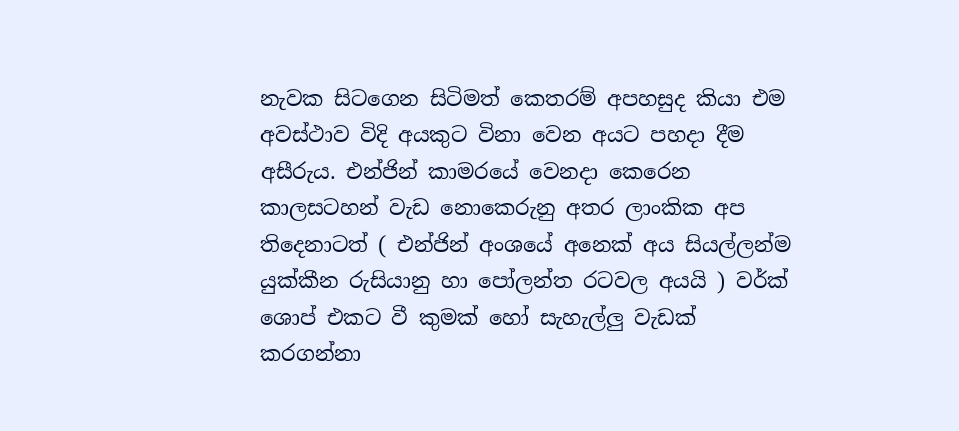නැවක සිටගෙන සිටිමත් කෙතරම් අපහසුද කියා එම අවස්ථාව විදි අයකුට විනා වෙන අයට පහදා දීම අසීරුය. එන්ජින් කාමරයේ වෙනදා කෙරෙන කාලසටහන් වැඩ නොකෙරුනු අතර ලාංකික අප තිදෙනාටත් ( එන්ජින් අංශයේ අනෙක් අය සියල්ලන්ම යුක්කීන රුසියානු හා පෝලන්ත රටවල අයයි ) වර්ක් ශොප් එකට වී කුමක් හෝ සැහැල්ලු වැඩක් කරගන්නා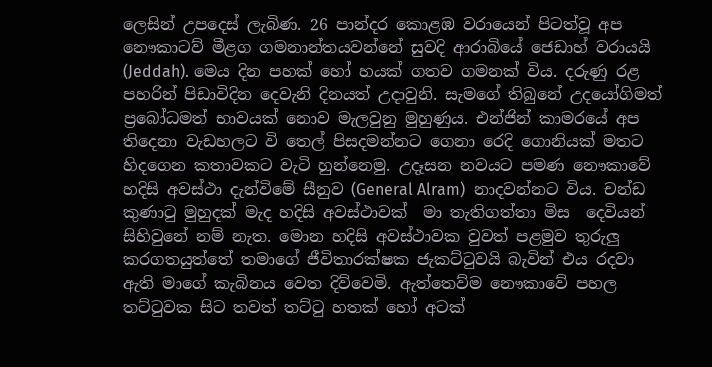ලෙසින් උපදෙස් ලැබිණ. 26 පාන්දර කොළඹ වරායෙන් පිටත්වූ අප නෞකාටව් මීළග ගමනාන්තයවන්නේ සුවදි ආරාබියේ ජෙඩාහ් වරායයි (Jeddah). මෙය දින පහක් හෝ හයක් ගතව ගමනක් විය. දරුණු රළ පහරින් පිඩාවිදින දෙවැනි දිනයත් උදාවුනි. සැමගේ තිබුනේ උදයෝගිමත් ප්‍රබෝධමත් භාවයක් නොව මැලවුනු මුහුණුය. එන්ජින් කාමරයේ අප තිදෙනා වැඩහලට වි තෙල් පිසදමන්නට ගෙනා රෙදි ගොනියක් මතට හිදගෙන කතාවකට වැටි හුන්නෙමු. උදෑසන නවයට පමණ නෞකාවේ හදිසි අවස්ථා දැන්විමේ සීනුව (General Alram)  නාදවන්නට විය. චන්ඩ කුණාටු මුහුදක් මැද හදිසි අවස්ථාවක්  මා තැතිගත්තා මිස  දෙවියන් සිහිවුනේ නම් නැත. මොන හදිසි අවස්ථාවක වුවත් පළමුව තුරුලු කරගතයුත්තේ තමාගේ ජීවිතාරක්ෂක ජැකට්ටුවයි බැවින් එය රදවා ඇති මාගේ කැබිනය වෙත දිව්වෙමි. ඇත්තෙව්ම නෞකාවේ පහල තට්ටුවක සිට තවත් තට්ටු හතක් හෝ අටක්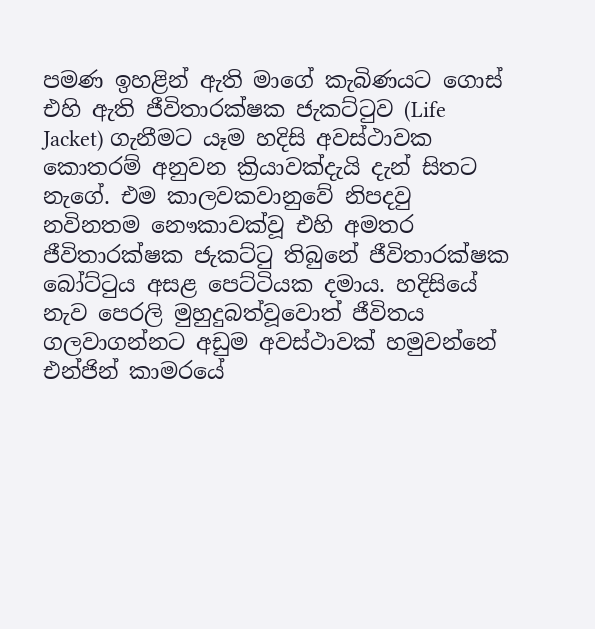පමණ ඉහළින් ඇති මාගේ කැබිණයට ගොස් එහි ඇති ජීවිතාරක්ෂක ජැකට්ටුව (Life Jacket) ගැනීමට යෑම හදිසි අවස්ථාවක කොතරම් අනුවන ක්‍රියාවක්දැයි දැන් සිතට නැගේ. එම කාලවකවානුවේ නිපදවු නවිනතම නෞකාවක්වූ එහි අමතර ජීවිතාරක්ෂක ජැකට්ටු තිබුනේ ජීවිතාරක්ෂක බෝට්ටුය අසළ පෙට්ටියක දමාය. හදිසියේ නැව පෙරලි මුහුදුබත්වූවොත් ජීවිතය ගලවාගන්නට අඩුම අවස්ථාවක් හමුවන්නේ එන්ජින් කාමරයේ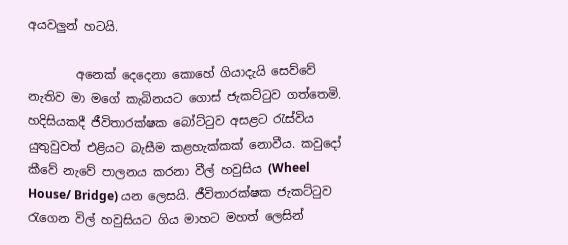අයවලුන් හටයි.

        අනෙක් දෙදෙනා කොහේ ගියාදැයි සෙව්වේ නැතිව මා මගේ කැබිනයට ගොස් ජැකට්ටුව ගත්තෙමි. හදිසියකදී ජීවිතාරක්ෂක බෝට්ටුව අසළට රැස්විය යුතුවුවත් එළියට බැසීම කළහැක්කක් නොවීය. කවුදෝ කීවේ නැවේ පාලනය කරනා වීල් හවුසිය (Wheel House/ Bridge) යන ලෙසයි. ජීවිතාරක්ෂක ජැකට්ටුව රැගෙන විල් හවුසියට ගිය මාහට මහත් ලෙසින්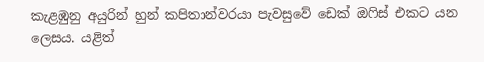කැළඹුනු අයුරින් හුන් කපිතාන්වරයා පැවසුවේ ඩෙක් ඔෆිස් එකට යන ලෙසය. යළිත්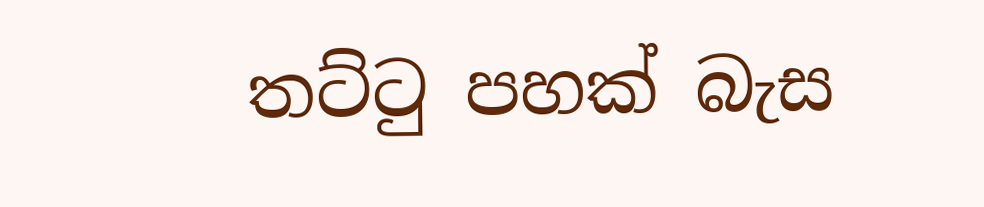තට්ටු පහක් බැස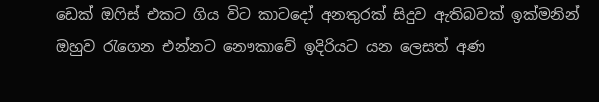ඩෙක් ඔෆිස් එකට ගිය විට කාටදෝ අනතුරක් සිදුව ඇතිබවක් ඉක්මනින් ඔහුව රැගෙන එන්නට නෞකාවේ ඉදිරියට යන ලෙසත් අණ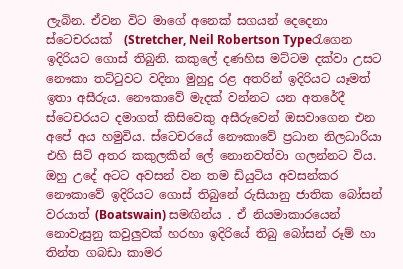ලැබින. ඒවන විට මාගේ අනෙක් සගයන් දෙදෙනා ස්ටෙචරයක්  (Stretcher, Neil Robertson Typeරැගෙන ඉදිරියට ගොස් තිබුනි. කකුලේ දණහිස මට්ටම දක්වා උසට නෞකා තට්ටුවට වදිනා මුහුදු රළ අතරින් ඉදිරියට යෑමත් ඉතා අසීරුය. නෞකාවේ මැදක් වන්නට යන අතරේදී ස්ටෙචරයට දමාගත් කිසිවෙකු අසීරුවෙන් ඔසවාගෙන එන අපේ අය හමුවිය. ස්ටෙචරයේ නෞකාවේ ප්‍රධාන නිලධාරියා එහි සිටි අතර කකුලකින් ලේ නොනවත්වා ගලන්නට විය. ඔහු උදේ අටට අවසන් වන තම ඩියුටිය අවසන්කර නෞකාවේ ඉදිරියට ගොස් තිබුනේ රුසියානු ජාතික බෝසන් වරයාත් (Boatswain) සමඟින්ය . ඒ නියමාකාරයෙන් නොවැසුනු කවුලුවක් හරහා ඉදිරියේ තිබු බෝසන් රූම් හා තින්ත ගබඩා කාමර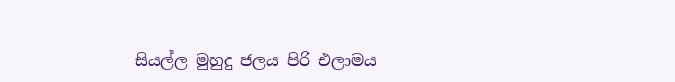සියල්ල මුහුදු ජලය පිරි එලාමය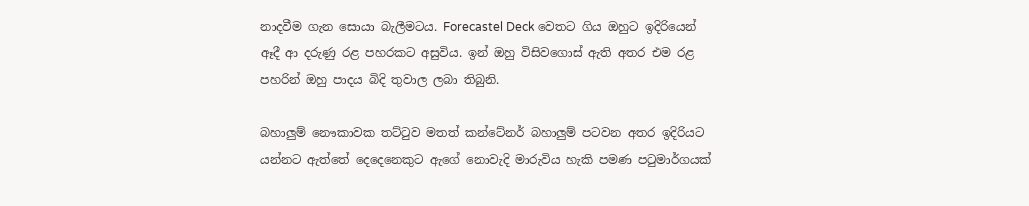නාදවීම ගැන සොයා බැලීමටය. Forecastel Deck වෙතට ගිය ඔහුට ඉදිරියෙන් ඈදී ආ දරුණු රළ පහරකට අසුවිය. ඉන් ඔහු විසිවගොස් ඇති අතර එම රළ පහරින් ඔහු පාදය බිදි තුවාල ලබා තිබුනි.

බහාලුම් නෞකාවක තට්ටුව මතත් කන්ටේනර් බහාලුම් පටවන අතර ඉදිරියට යන්නට ඇත්තේ දෙදෙනෙකුට ඇගේ නොවැදි මාරුවිය හැකි පමණ පටුමාර්ගයක්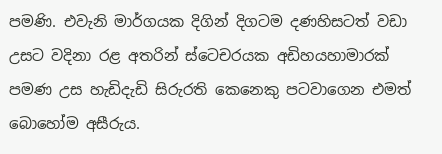පමණි. එවැනි මාර්ගයක දිගින් දිගටම දණහිසටත් වඩා උසට වදිනා රළ අතරින් ස්ටෙචරයක අඩිහයහාමාරක් පමණ උස හැඩිදැඩි සිරුරති කෙනෙකු පටවාගෙන එමත් බොහෝම අසීරුය.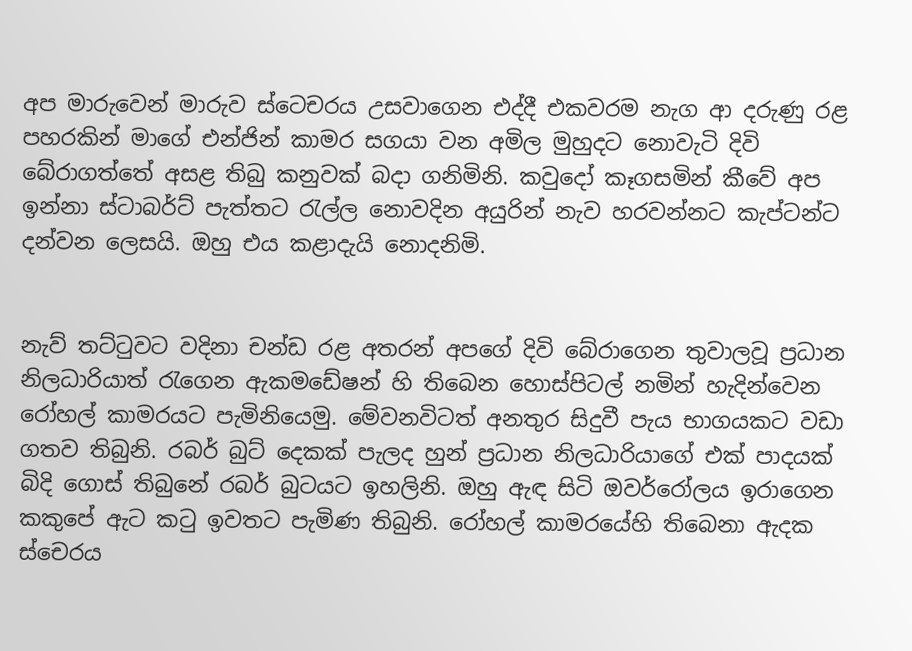අප මාරුවෙන් මාරුව ස්ටෙචරය උසවාගෙන එද්දී එකවරම නැග ආ දරුණු රළ පහරකින් මාගේ එන්ජින් කාමර සගයා වන අමිල මුහුදට නොවැටි දිවි බේරාගත්තේ අසළ තිබු කනුවක් බදා ගනිමිනි. කවුදෝ කෑගසමින් කීවේ අප ඉන්නා ස්ටාබර්ට් පැත්තට රැල්ල නොවදින අයුරින් නැව හරවන්නට කැප්ටන්ට දන්වන ලෙසයි. ඔහු එය කළාදැයි නොදනිමි.


නැව් තට්ටුවට වදිනා චන්ඩ රළ අතරන් අපගේ දිවි බේරාගෙන තුවාලවූ ප්‍රධාන නිලධාරියාත් රැගෙන ඇකමඩේෂන් හි තිබෙන හොස්පිටල් නමින් හැදින්වෙන රෝහල් කාමරයට පැමිනියෙමු. මේවනවිටත් අනතුර සිදුවී පැය භාගයකට වඩා ගතව තිබුනි. රබර් බුට් දෙකක් පැලද හුන් ප්‍රධාන නිලධාරියාගේ එක් පාදයක් බිදි ගොස් තිබුනේ රබර් බුටයට ඉහලිනි. ඔහු ඇඳ සිටි ඔවර්රෝලය ඉරාගෙන කකුපේ ඇට කටු ඉවතට පැමිණ තිබුනි. රෝහල් කාමරයේහි තිබෙනා ඇදක ස්චෙරය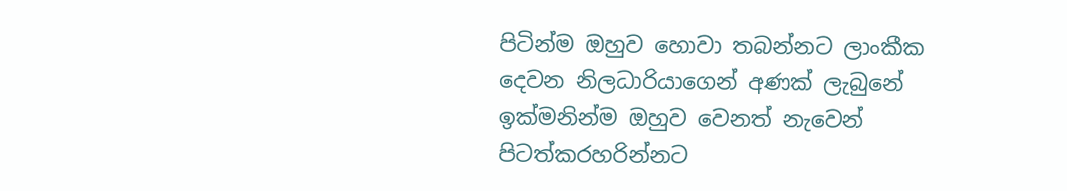පිටින්ම ඔහුව හොවා තබන්නට ලාංකීක දෙවන නිලධාරියාගෙන් අණක් ලැබුනේ ඉක්මනින්ම ඔහුව වෙනත් නැවෙන් පිටත්කරහරින්නට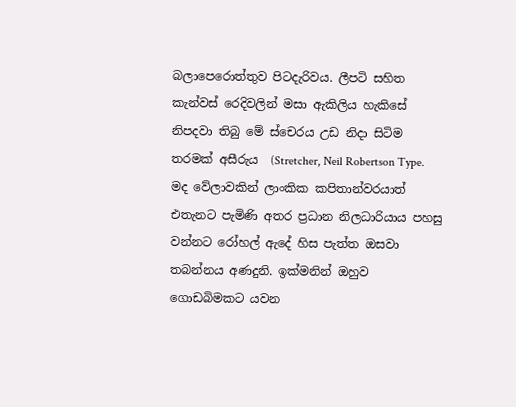බලාපෙරොත්තුව පිටදැරිවය. ලීපටි සහිත කැන්වස් රෙදිවලින් මසා ඇකිලිය හැකිසේ නිපදවා තිබු මේ ස්චෙරය උඩ නිදා සිටිම තරමක් අසීරුය  (Stretcher, Neil Robertson Type. මද වේලාවකින් ලාංකික කපිතාන්වරයාත් එතැනට පැමිණි අතර ප්‍රධාන නිලධාරියාය පහසු වන්නට රෝහල් ඇදේ හිස පැත්ත ඔසවා තබන්නය අණදුනි. ඉක්මනින් ඔහුව ගොඩබිමකට යවන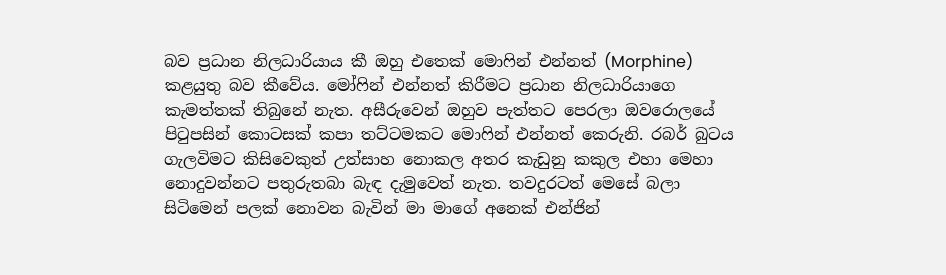බව ප්‍රධාන නිලධාරියාය කී ඔහු එතෙක් මොෆින් එන්නත් (Morphine)  කළයුතු බව කීවේය. මෝෆින් එන්නත් කිරීමට ප්‍රධාන නිලධාරියාගෙ කැමත්තක් තිබුනේ නැත. අසීරුවෙන් ඔහුව පැත්තට පෙරලා ඔවරොලයේ පිටුපසින් කොටසක් කපා තට්ටමකට මොෆින් එන්නත් කෙරුනි. රබර් බුටය ගැලවිමට කිසිවෙකුත් උත්සාහ නොකල අතර කැඩුනු කකුල එහා මෙහා නොදුවන්නට පතුරුතබා බැඳ දැමුවෙත් නැත. තවදුරටත් මෙසේ බලා සිටිමෙන් පලක් නොවන බැවින් මා මාගේ අනෙක් එන්ජින්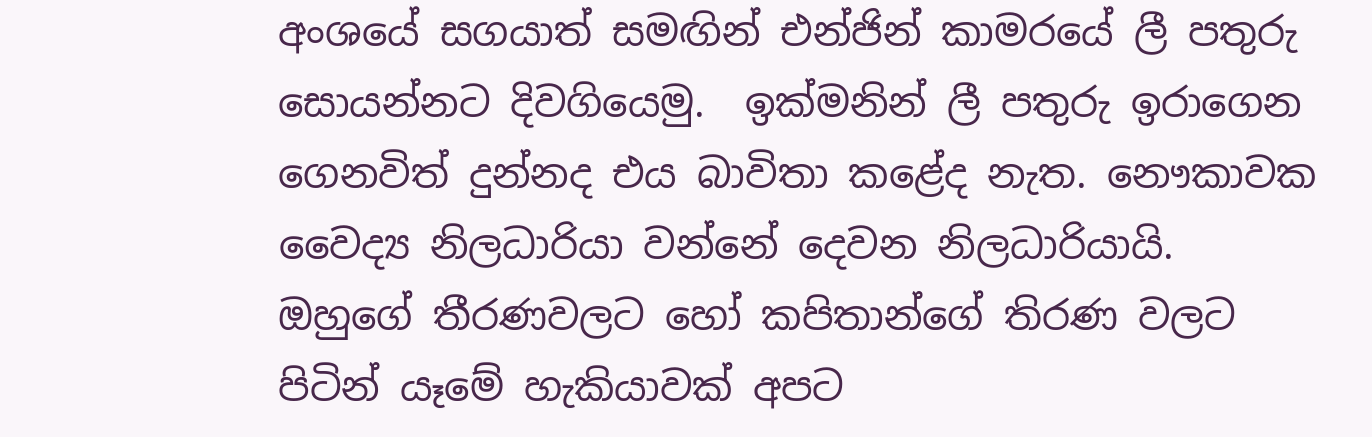අංශයේ සගයාත් සමඟින් එන්ජින් කාමරයේ ලී පතුරු සොයන්නට දිවගියෙමු.  ඉක්මනින් ලී පතුරු ඉරාගෙන ගෙනවිත් දුන්නද එය බාවිතා කළේද නැත. නෞකාවක වෛද්‍ය නිලධාරියා වන්නේ දෙවන නිලධාරියායි. ඔහුගේ තීරණවලට හෝ කපිතාන්ගේ තිරණ වලට පිටින් යෑමේ හැකියාවක් අපට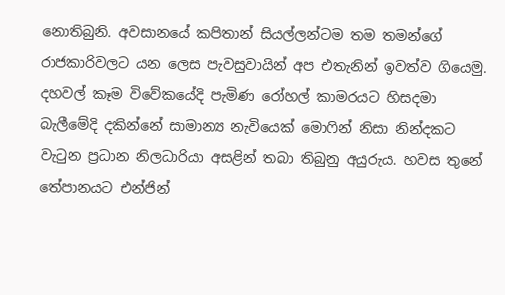නොතිබුනි. අවසානයේ කපිතාන් සියල්ලන්ටම තම තමන්ගේ රාජකාරිවලට යන ලෙස පැවසුවායින් අප එතැනින් ඉවත්ව ගියෙමු. දහවල් කෑම විවේකයේදි පැමිණ රෝහල් කාමරයට හිසදමා බැලීමේදි දකින්නේ සාමාන්‍ය නැවියෙක් මොෆින් නිසා නින්දකට වැටුන ප්‍රධාන නිලධාරියා අසළින් තබා තිබුනු අයුරුය. හවස තුනේ තේපානයට එන්ජින්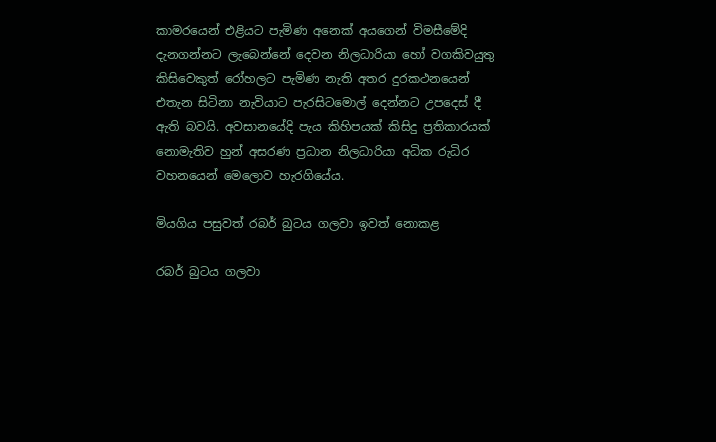කාමරයෙන් එළියට පැමිණ අනෙක් අයගෙන් විමසීමේදි දැනගන්නට ලැබෙන්නේ දෙවන නිලධාරියා හෝ වගකිවයුතු කිසිවෙකුත් රෝහලට පැමිණ නැති අතර දුරකථනයෙන් එතැන සිටිනා නැවියාට පැරසිටමොල් දෙන්නට උපදෙස් දී ඇති බවයි. අවසානයේදි පැය කිහිපයක් කිසිදු ප්‍රතිකාරයක් නොමැතිව හුන් අසරණ ප්‍රධාන නිලධාරියා අධික රුධිර වහනයෙන් මෙලොව හැරගියේය.

මියගිය පසුවත් රබර් බුටය ගලවා ඉවත් නොකළ

රබර් බුටය ගලවා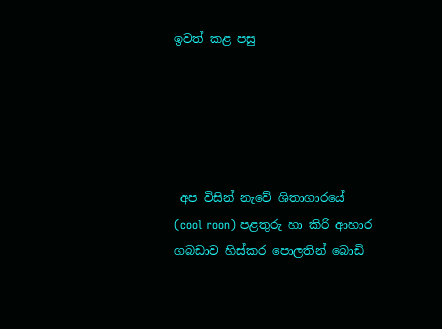ඉවත් කළ පසු





 අප විසින් නැවේ ශිතාගාරයේ  (cool roon) පළතුරු හා කිරි ආහාර ගබඩාව හිස්කර පොලතින් බොඩි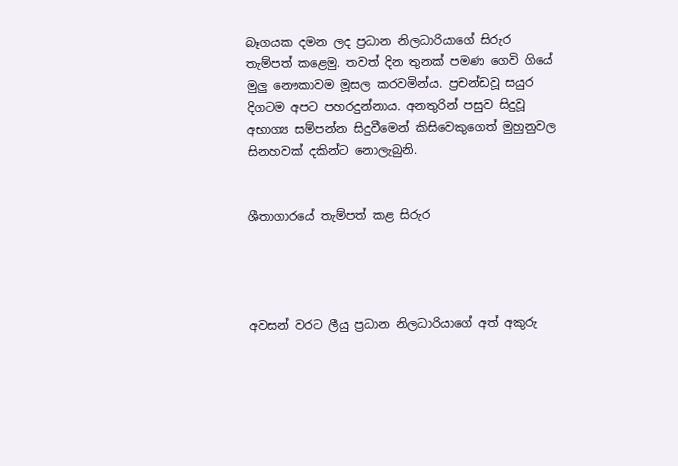බෑගයක දමන ලද ප්‍රධාන නිලධාරියාගේ සිරුර තැම්පත් කළෙමු. තවත් දින තුනක් පමණ ගෙවි ගියේ මුලු නෞකාවම මූසල කරවමින්ය. ප්‍රචන්ඩවූ සයුර  දිගටම අපට පහරදුන්නාය. අනතුරින් පසුව සිදුවූ අභාග්‍ය සම්පන්න සිදුවීමෙන් කිසිවෙකුගෙත් මුහුනුවල සිනහවක් දකින්ට නොලැබුනි.


ශීතාගාරයේ තැම්පත් කළ සිරුර




අවසන් වරට ලීයු ප්‍රධාන නිලධාරියාගේ අත් අකුරු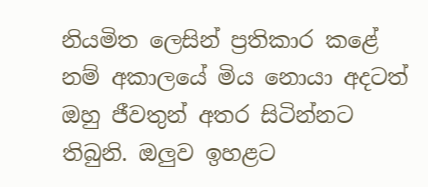නියමිත ලෙසින් ප්‍රතිකාර කළේ නම් අකාලයේ මිය නොයා අදටත් ඔහු ජීවතුන් අතර සිටින්නට තිබුනි. ඔලුව ඉහළට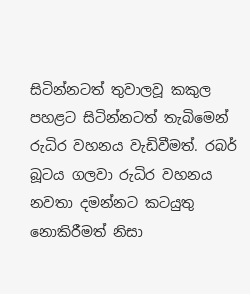සිටින්නටත් තුවාලවූ කකුල පහළට සිටින්නටත් තැබිමෙන් රුධිර වහනය වැඩිවීමත්. රබර් බූටය ගලවා රුධිර වහනය නවතා දමන්නට කටයුතු නොකිරීමත් නිසා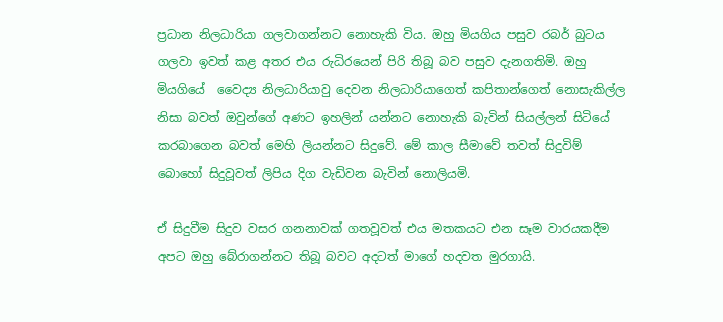ප්‍රධාන නිලධාරියා ගලවාගන්නට නොහැකි විය. ඔහු මියගිය පසුව රබර් බුටය ගලවා ඉවත් කළ අතර එය රුධිරයෙන් පිරි තිබූ බව පසුව දැනගතිමි. ඔහු මියගියේ  වෛද්‍ය නිලධාරියාවු දෙවන නිලධාරියාගෙත් කපිතාන්ගෙත් නොසැකිල්ල නිසා බවත් ඔවුන්ගේ අණට ඉහලින් යන්නට නොහැකි බැවින් සියල්ලන් සිටියේ කරබාගෙන බවත් මෙහි ලියන්නට සිදුවේ. මේ කාල සීමාවේ තවත් සිදුවිම් බොහෝ සිදුවූවත් ලිපිය දිග වැඩිවන බැවින් නොලියමි.

ඒ සිදුවීම සිදුව වසර ගනනාවක් ගතවූවත් එය මතකයට එන සෑම වාරයකදීම අපට ඔහු බේරාගන්නට තිබූ බවට අදටත් මාගේ හදවත මුරගායි.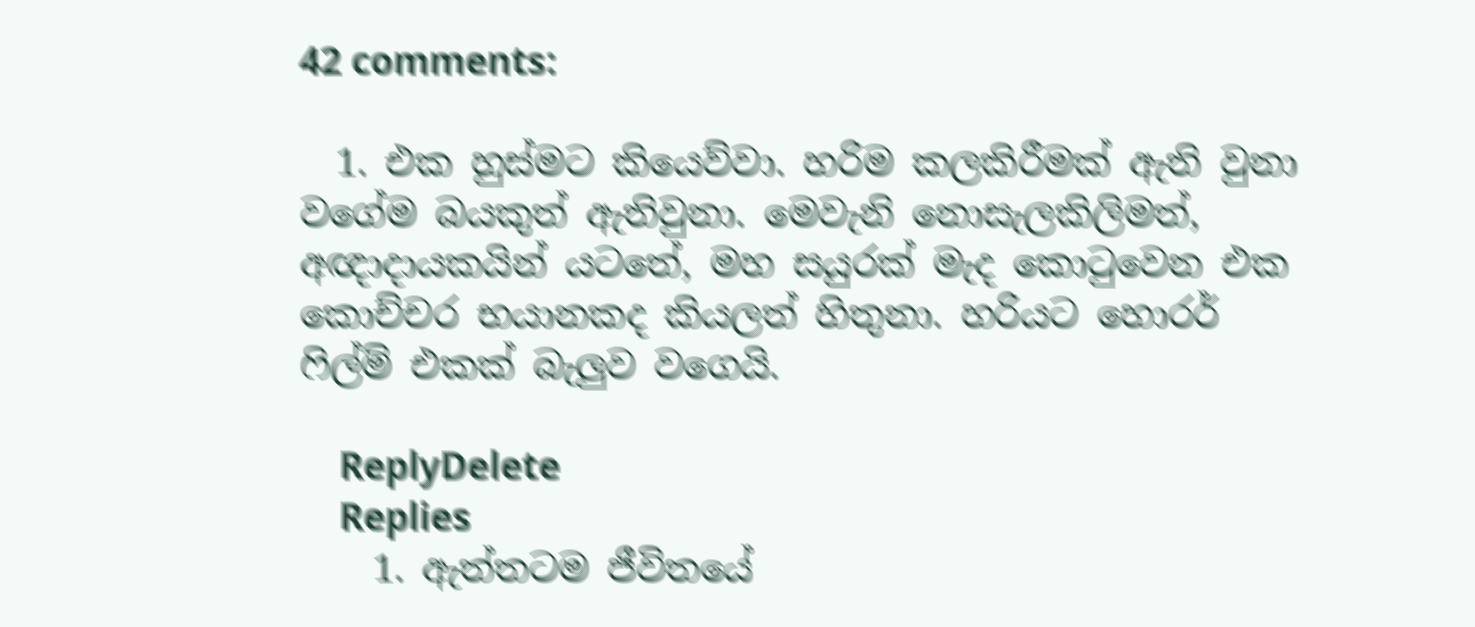42 comments:

  1. එක හුස්මට කියෙව්වා. හරිම කලකිරීමක් ඇති වුනා වගේම බයකුත් ඇතිවුනා. මෙවැනි නොසැලකිලිමත්, අඥාදායකයින් යටතේ, මහ සයුරක් මැද කොටුවෙන එක කොච්චර භයානකද කියලත් හිතුනා. හරියට හොරර් ෆිල්ම් එකක් බැලුව වගෙයි.

    ReplyDelete
    Replies
    1. ඇත්තටම ජීවිතයේ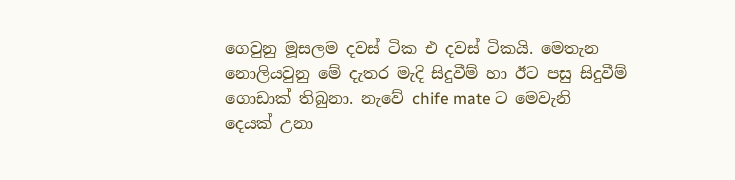ගෙවුනු මූසලම දවස් ටික එ දවස් ටිකයි. මෙතැන නොලියවුනු මේ දැතර මැදි සිදුවීම් හා ඊට පසු සිදුවීම් ගොඩාක් තිබුනා. නැවේ chife mate ට මෙවැනි දෙයක් උනා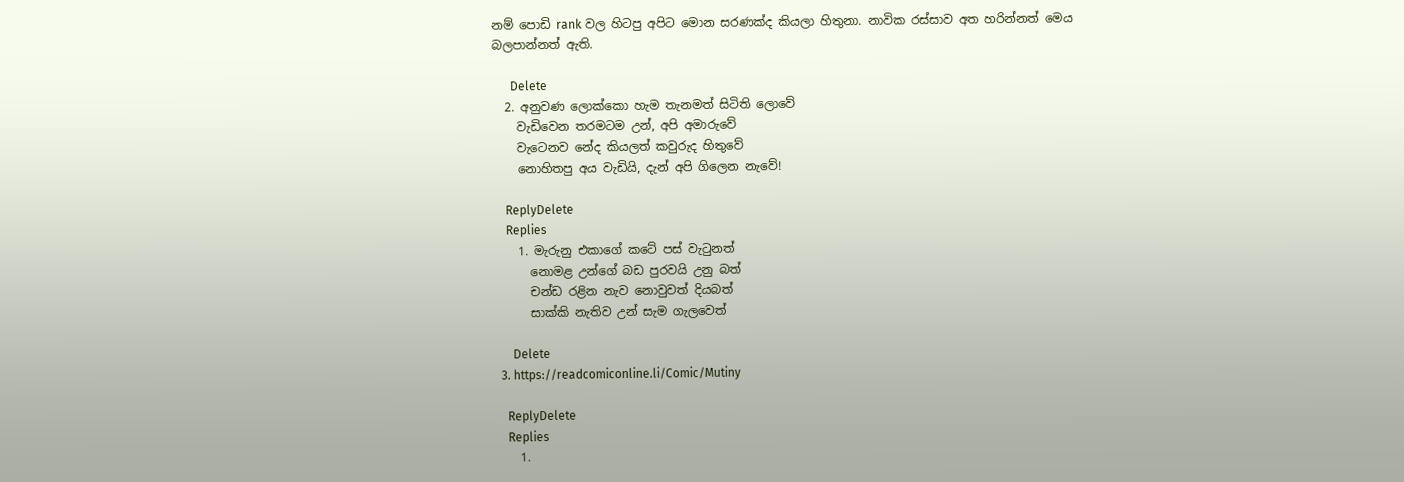නම් පොඩි rank වල හිටපු අපිට මොන සරණක්ද කියලා හිතුනා. නාවික රස්සාව අත හරින්නත් මෙය බලපාන්නත් ඇති.

      Delete
  2. අනුවණ ලොක්කො හැම තැනමත් සිටිති ලොවේ
    වැඩිවෙන තරමටම උන්, අපි අමාරුවේ
    වැටෙනව නේද කියලත් කවුරුද හිතුවේ
    නොහිතපු අය වැඩියි, දැන් අපි ගිලෙන නැවේ!

    ReplyDelete
    Replies
    1. මැරුනු එකාගේ කටේ පස් වැටුනත්
      නොමළ උන්ගේ බඩ පුරවයි උනු බත්
      චන්ඩ රළින නැව නොවුවත් දියබත්
      සාක්කි නැතිව උන් සැම ගැලවෙත්

      Delete
  3. https://readcomiconline.li/Comic/Mutiny

    ReplyDelete
    Replies
    1.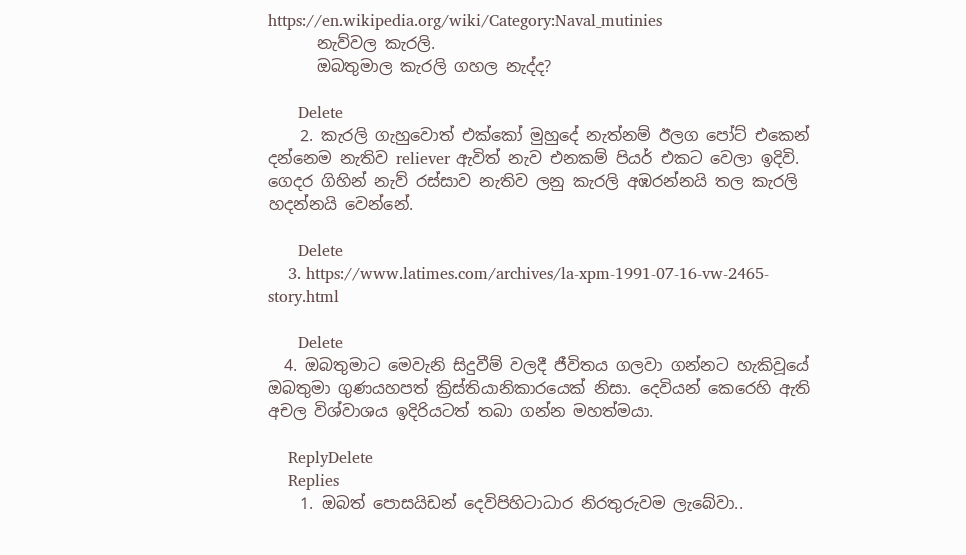https://en.wikipedia.org/wiki/Category:Naval_mutinies
      නැව්වල කැරලි.
      ඔබතුමාල කැරලි ගහල නැද්ද?

      Delete
    2. කැරලි ගැහුවොත් එක්කෝ මුහුදේ නැත්නම් ඊලග පෝට් එකෙන් දන්නෙම නැතිව reliever ඇවිත් නැව එනකම් පියර් එකට වෙලා ඉදිවි. ගෙදර ගිහින් නැව් රස්සාව නැතිව ලනු කැරලි අඹරන්නයි තල කැරලි හදන්නයි වෙන්නේ.

      Delete
    3. https://www.latimes.com/archives/la-xpm-1991-07-16-vw-2465-story.html

      Delete
  4. ඔබතුමාට මෙවැනි සිදුවීම් වලදී ජීවිතය ගලවා ගන්නට හැකිවූයේ ඔබතුමා ගුණයහපත් ක්‍රිස්තියානිකාරයෙක් නිසා. දෙවියන් කෙරෙහි ඇති අචල විශ්වාශය ඉදිරියටත් තබා ගන්න මහත්මයා.

    ReplyDelete
    Replies
    1. ඔබත් පොසයිඩන් දෙවිපිහිටාධාර නිරතුරුවම ලැබේවා..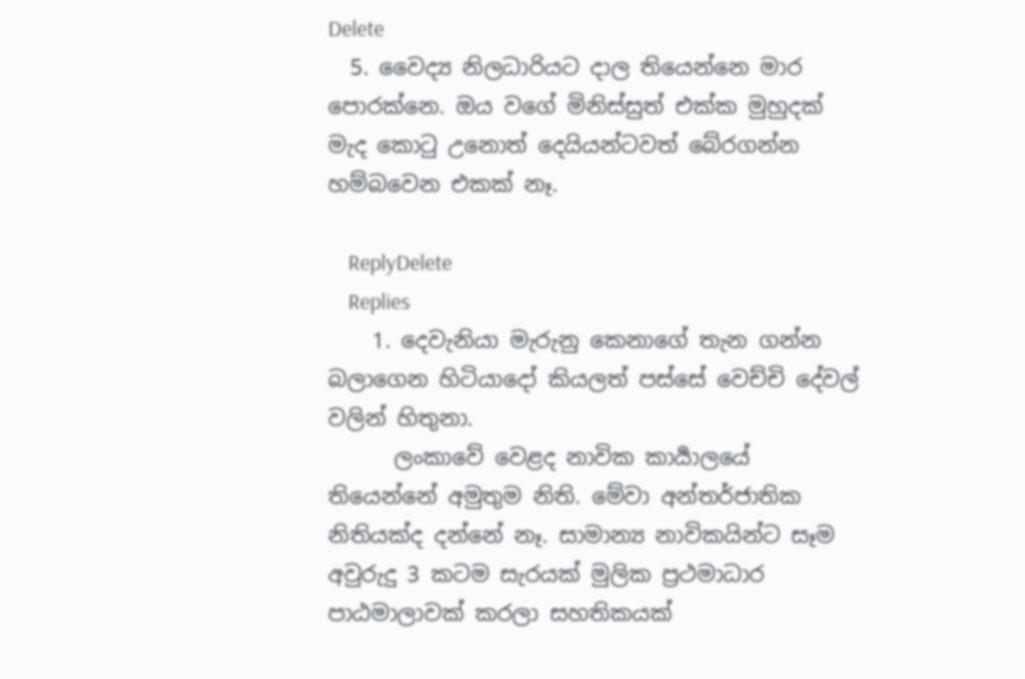Delete
  5. වෛද්‍ය නිලධාරියට දාල තියෙන්නෙ මාර පොරක්නෙ. ඔය වගේ මිනිස්සුත් එක්ක මුහුදක් මැද කොටු උනොත් දෙයියන්ටවත් බේරගන්න හම්බවෙන එකක් නෑ.

    ReplyDelete
    Replies
    1. දෙවැනියා මැරුනු කෙනාගේ තැන ගන්න බලාගෙන හිටියාදෝ කියලත් පස්සේ වෙච්චි දේවල් වලින් හිතුනා.
      ලංකාවේ වෙළද නාවික කාර්‍යාලයේ තියෙන්නේ අමුතුම නිති. මේවා අන්තර්ජාතික නිතියක්ද දන්නේ නෑ. සාමාන්‍ය නාවිකයින්ට සෑම අවුරුදු 3 කටම සැරයක් මුලික ප්‍රථමාධාර පාඨමාලාවක් කරලා සහතිකයක්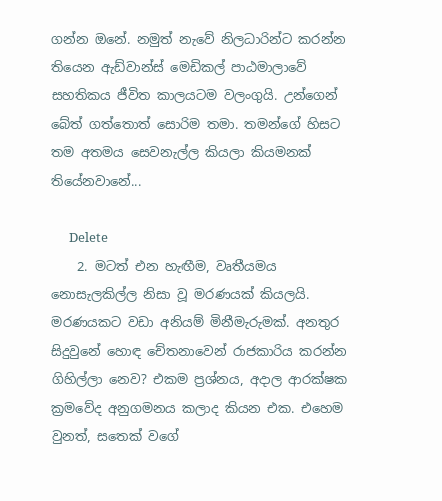ගන්න ඔනේ. නමුත් නැවේ නිලධාරින්ට කරන්න තියෙන ඇඩ්වාන්ස් මෙඩිකල් පාඨමාලාවේ සහතිකය ජීවිත කාලයටම වලංගුයි. උන්ගෙන් බේත් ගත්තොත් සොරිම තමා. තමන්ගේ හිසට තම අතමය සෙවනැල්ල කියලා කියමනක් තියේනවානේ...

      Delete
    2. මටත් එන හැඟීම, වෘතීයමය නොසැලකිල්ල නිසා වූ මරණයක් කියලයි. මරණයකට වඩා අනියම් මිනීමැරුමක්. අනතුර සිදුවුනේ හොඳ චේතනාවෙන් රාජකාරිය කරන්න ගිහිල්ලා නෙව? එකම ප්‍රශ්නය, අදාල ආරක්ෂක ක්‍රමවේද අනුගමනය කලාද කියන එක. එහෙම වුනත්, සතෙක් වගේ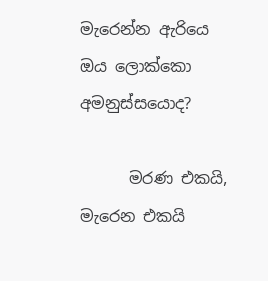මැරෙන්න ඇරියෙ ඔය ලොක්කො අමනුස්සයොද?

      මරණ එකයි, මැරෙන එකයි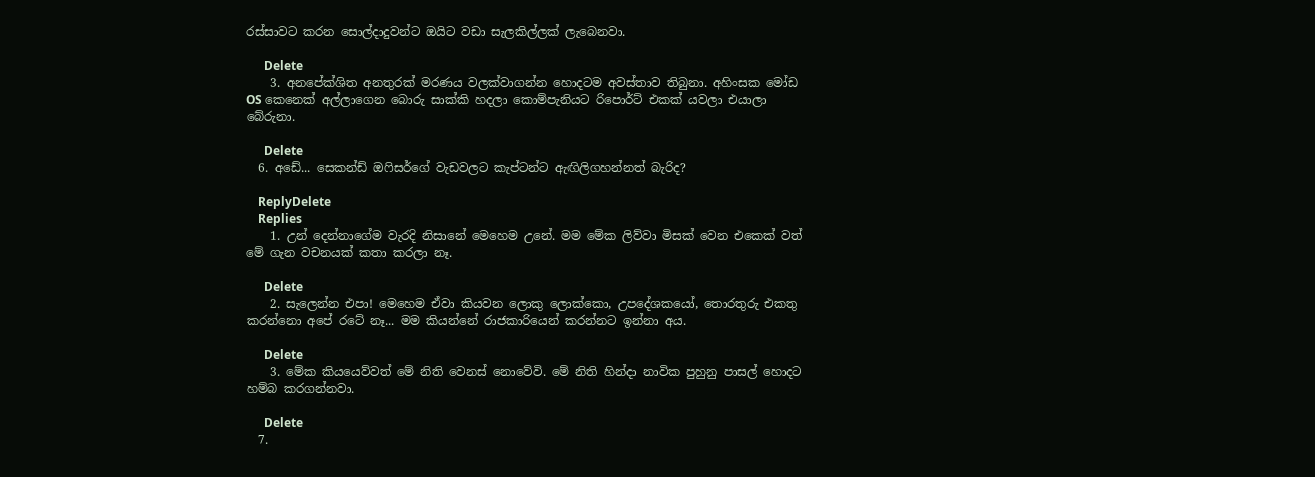රස්සාවට කරන සොල්දාදුවන්ට ඔයිට වඩා සැලකිල්ලක් ලැබෙනවා.

      Delete
    3. අනපේක්ශිත අනතුරක් මරණය වලක්වාගන්න හොදටම අවස්තාව තිබුනා. අහිංසක මෝඩ OS කෙනෙක් අල්ලාගෙන බොරු සාක්කි හදලා කොම්පැනියට රිපොර්ට් එකක් යවලා එයාලා බේරුනා.

      Delete
  6. අඩේ... සෙකන්ඩ් ඔෆිසර්ගේ වැඩවලට කැප්ටන්ට ඇඟිලිගහන්නත් බැරිද?

    ReplyDelete
    Replies
    1. උන් දෙන්නාගේම වැරදි නිසානේ මෙහෙම උනේ. මම මේක ලිව්වා මිසක් වෙන එකෙක් වත් මේ ගැන වචනයක් කතා කරලා නෑ.

      Delete
    2. සැලෙන්න එපා! මෙහෙම ඒවා කියවන ලොකු ලොක්කො, උපදේශකයෝ, තොරතුරු එකතු කරන්නො අපේ රටේ නෑ... මම කියන්නේ රාජකාරියෙන් කරන්නට ඉන්නා අය.

      Delete
    3. මේක කියයෙව්වත් මේ නිති වෙනස් නොවේවි. මේ නිති හින්දා නාවික පුහුනු පාසල් හොදට හම්බ කරගන්නවා.

      Delete
  7.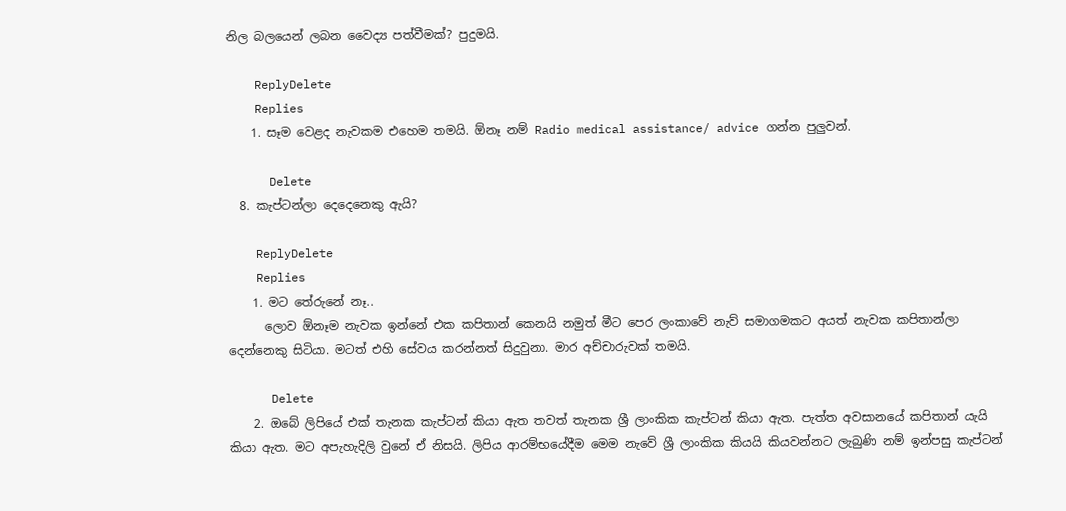නිල බලයෙන් ලබන වෛද්‍ය පත්වීමක්? පුදුමයි.

    ReplyDelete
    Replies
    1. සෑම වෙළද නැවකම එහෙම තමයි. ඕනෑ නම් Radio medical assistance/ advice ගන්න පුලුවන්.

      Delete
  8. කැප්ටන්ලා දෙදෙනෙකු ඇයි?

    ReplyDelete
    Replies
    1. මට තේරුනේ නෑ..
      ලොව ඕනෑම නැවක ඉන්නේ එක කපිතාන් කෙනයි නමුත් මීට පෙර ලංකාවේ නැව් සමාගමකට අයත් නැවක කපිතාන්ලා දෙන්නෙකු සිටියා. මටත් එහි සේවය කරන්නත් සිදුවුනා. මාර අච්චාරුවක් තමයි.

      Delete
    2. ඔබේ ලිපියේ එක් තැනක කැප්ටන් කියා ඇත තවත් තැනක ශ්‍රී ලාංකික කැප්ටන් කියා ඇත. පැත්ත අවසානයේ කපිතාන් යැයි කියා ඇත. මට අපැහැදිලි වුනේ ඒ නිසයි. ලිපිය ආරම්භයේදීම මෙම නැවේ ශ්‍රී ලාංකික කියයි කියවන්නට ලැබුණි නම් ඉන්පසු කැප්ටන්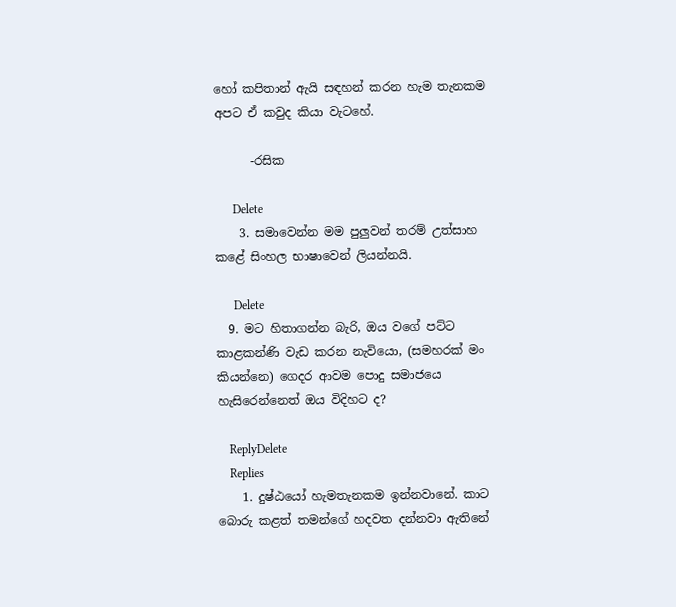හෝ කපිතාන් ඇයි සඳහන් කරන හැම තැනකම අපට ඒ කවුද කියා වැටහේ.

      -රසික

      Delete
    3. සමාවෙන්න මම පුලුවන් තරම් උත්සාහ කළේ සිංහල භාෂාවෙන් ලියන්නයි.

      Delete
  9. මට හිතාගන්න බැරි, ඔය වගේ පට්ට කාළකන්ණි වැඩ කරන නැවියො, (සමහරක් මං කියන්නෙ) ගෙදර ආවම පොදු සමාජයෙ හැසිරෙන්නෙත් ඔය විදිහට ද?

    ReplyDelete
    Replies
    1. දුෂ්ඨයෝ හැමතැනකම ඉන්නවානේ. කාට බොරු කළත් තමන්ගේ හදවත දන්නවා ඇතිනේ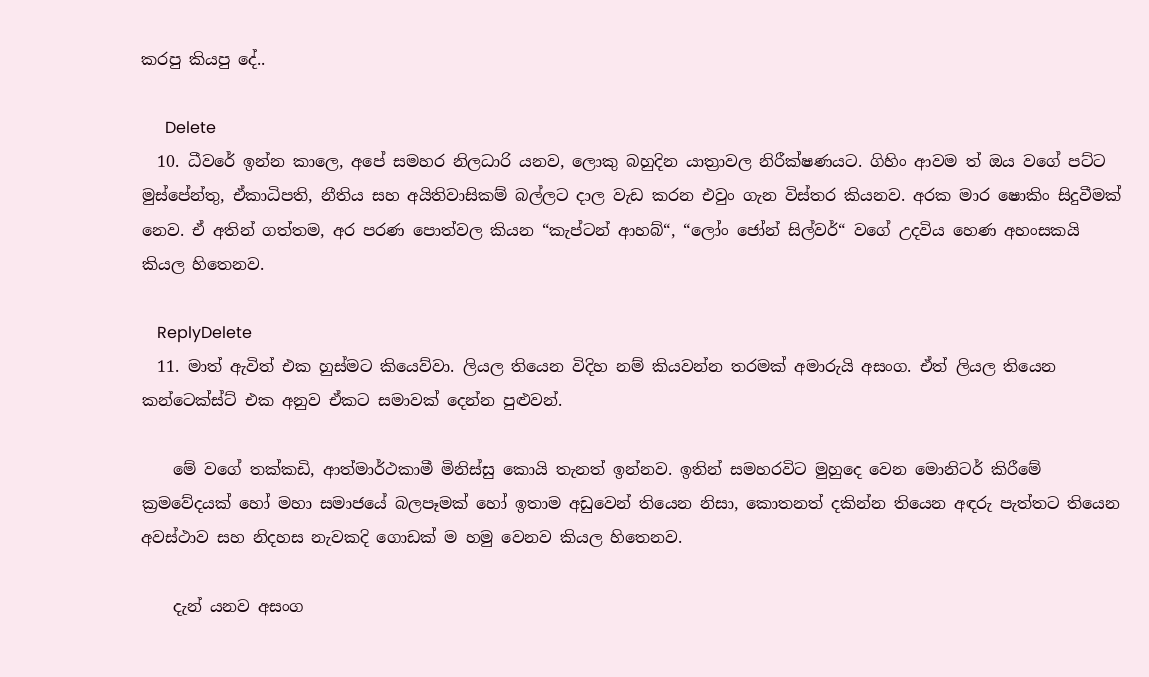කරපු කියපු දේ..

      Delete
  10. ධීවරේ ඉන්න කාලෙ, අපේ සමහර නිලධාරි යනව, ලොකු බහුදින යාත්‍රාවල නිරීක්ෂණයට. ගිහිං ආවම ත් ඔය වගේ පට්ට මුස්පේන්තු, ඒකාධිපති, නීතිය සහ අයිතිවාසිකම් බල්ලට දාල වැඩ කරන එවුං ගැන විස්තර කියනව. අරක මාර ෂොකිං සිදුවීමක් නෙව. ඒ අතින් ගත්තම, අර පරණ පොත්වල කියන “කැප්ටන් ආහබ්“, “ලෝං ජෝන් සිල්වර්“ වගේ උදවිය හෙණ අහංසකයි කියල හිතෙනව.

    ReplyDelete
  11. මාත් ඇවිත් එක හුස්මට කියෙව්වා. ලියල තියෙන විදිහ නම් කියවන්න තරමක් අමාරුයි අසංග. ඒත් ලියල තියෙන කන්ටෙක්ස්ට් එක අනුව ඒකට සමාවක් දෙන්න පුළුවන්.

    මේ වගේ තක්කඩි, ආත්මාර්ථකාමී මිනිස්සු කොයි තැනත් ඉන්නව. ඉතින් සමහරවිට මුහුදෙ වෙන මොනිටර් කිරීමේ ක්‍රමවේදයක් හෝ මහා සමාජයේ බලපෑමක් හෝ ඉතාම අඩුවෙන් තියෙන නිසා, කොතනත් දකින්න තියෙන අඳරු පැත්තට තියෙන අවස්ථාව සහ නිදහස නැවකදි ගොඩක් ම හමු වෙනව කියල හිතෙනව.

    දැන් යනව අසංග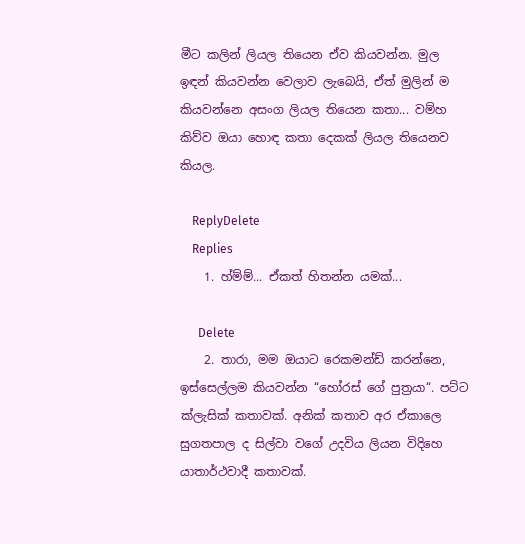මීට කලින් ලියල තියෙන ඒව කියවන්න. මුල ඉඳන් කියවන්න වෙලාව ලැබෙයි, ඒත් මුලින් ම කියවන්නෙ අසංග ලියල තියෙන කතා... වම්හ කිව්ව ඔයා හොඳ කතා දෙකක් ලියල තියෙනව කියල.

    ReplyDelete
    Replies
    1. හ්ම්ම්... ඒකත් හිතන්න යමක්...

      Delete
    2. තාරා, මම ඔයාට රෙකමන්ඩ් කරන්නෙ, ඉස්සෙල්ලම කියවන්න “හෝරස් ගේ පුත්‍රයා“. පට්ට ක්ලැසික් කතාවක්. අනික් කතාව අර ඒකාලෙ සුගතපාල ද සිල්වා වගේ උදවිය ලියන විදිහෙ යාතාර්ථවාදී කතාවක්.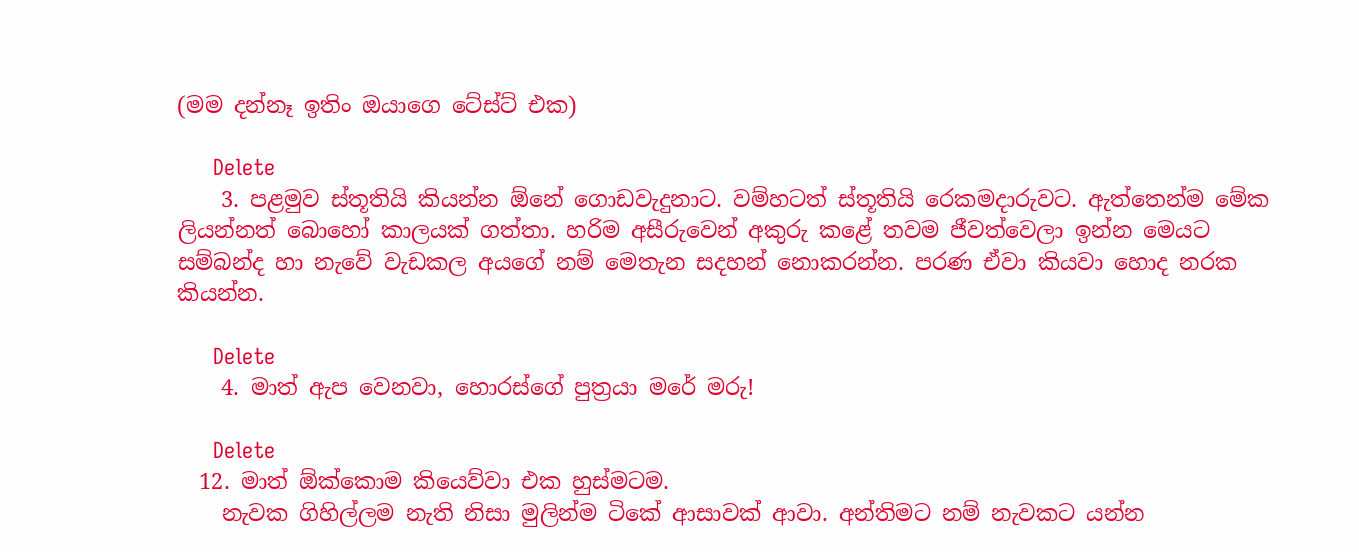(මම දන්නෑ ඉතිං ඔයාගෙ ටේස්ට් එක)

      Delete
    3. පළමුව ස්තූතියි කියන්න ඕනේ ගොඩවැදුනාට. වම්හටත් ස්තූතියි රෙකමදාරුවට. ඇත්තෙන්ම මේක ලියන්නත් බොහෝ කාලයක් ගත්තා. හරිම අසීරුවෙන් අකුරු කළේ තවම ජීවත්වෙලා ඉන්න මෙයට සම්බන්ද හා නැවේ වැඩකල අයගේ නම් මෙතැන සදහන් නොකරන්න. පරණ ඒවා කියවා හොද නරක කියන්න.

      Delete
    4. මාත් ඇප වෙනවා, හොරස්ගේ පුත්‍රයා මරේ මරු!

      Delete
  12. මාත් ඕක්කොම කියෙව්වා එක හුස්මටම.
    නැවක ගිහිල්ලම නැති නිසා මුලින්ම ටිකේ ආසාවක් ආවා. අන්තිමට නම් නැවකට යන්න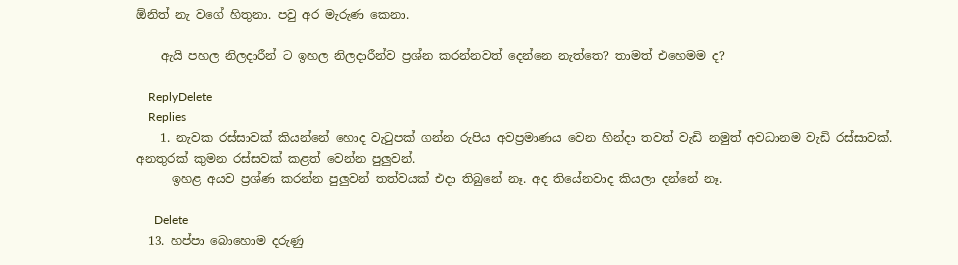ඕනිත් නැ වගේ හිතුනා. පවු අර මැරුණ කෙනා.

    ඇයි පහල නිලදාරීන් ට ඉහල නිලදාරීන්ව ප්‍රශ්න කරන්නවත් දෙන්නෙ නැත්තෙ? තාමත් එහෙමම ද?

    ReplyDelete
    Replies
    1. නැවක රස්සාවක් කියන්නේ හොද වැටුපක් ගන්න රුපිය අවප්‍රමාණය වෙන හින්දා තවත් වැඩි නමුත් අවධානම වැඩි රස්සාවක්. අනතුරක් කුමන රස්සවක් කළත් වෙන්න පුලුවන්.
      ඉහළ අයව ප්‍රශ්ණ කරන්න පුලුවන් තත්වයක් එදා තිබුනේ නෑ. අද තියේනවාද කියලා දන්නේ නෑ.

      Delete
  13. හප්පා බොහොම දරුණු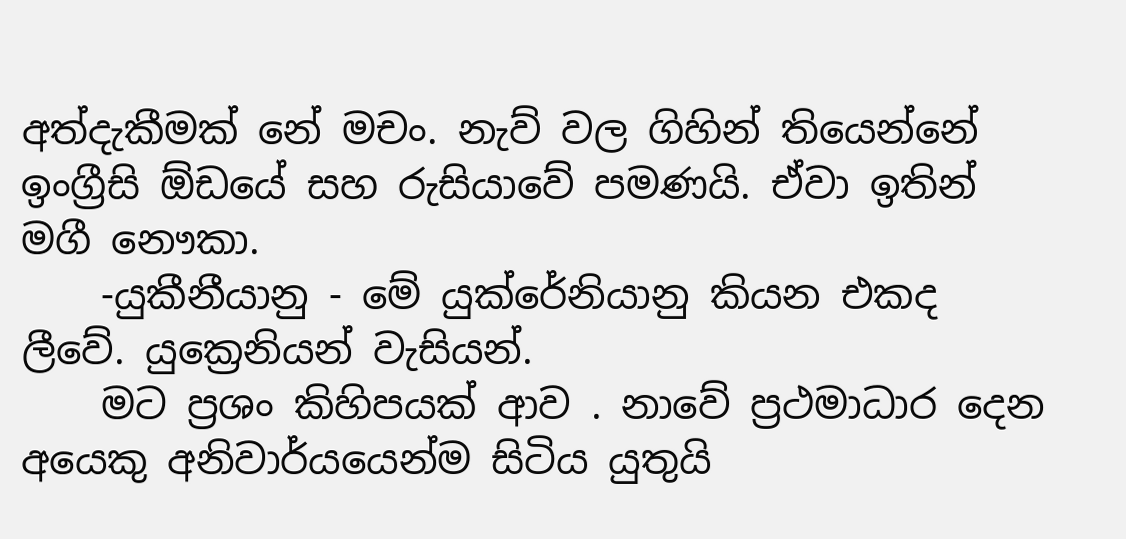අත්දැකීමක් නේ මචං. නැව් වල ගිහින් තියෙන්නේ ඉංග්‍රීසි ඕඩයේ සහ රුසියාවේ පමණයි. ඒවා ඉතින් මගී නෞකා.
    -යුකීනීයානු - මේ යුක්රේනියානු කියන එකද ලීවේ. යුක්‍රෙනියන් වැසියන්.
    මට ප්‍රශං කිහිපයක් ආව . නාවේ ප්‍රථමාධාර දෙන අයෙකු අනිවාර්යයෙන්ම සිටිය යුතුයි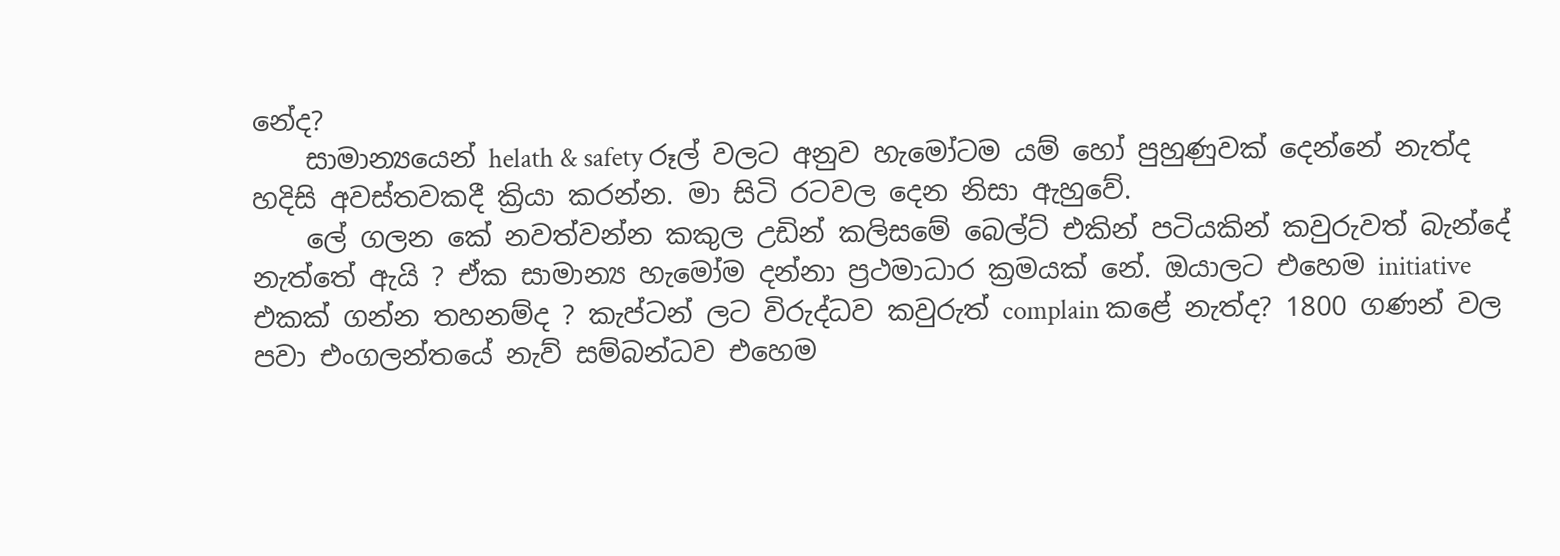නේද?
    සාමාන්‍යයෙන් helath & safety රූල් වලට අනුව හැමෝටම යම් හෝ පුහුණුවක් දෙන්නේ නැත්ද හදිසි අවස්තවකදී ක්‍රියා කරන්න. මා සිටි රටවල දෙන නිසා ඇහුවේ.
    ලේ ගලන කේ නවත්වන්න කකුල උඩින් කලිසමේ බෙල්ට් එකින් පටියකින් කවුරුවත් බැන්දේ නැත්තේ ඇයි ? ඒක සාමාන්‍ය හැමෝම දන්නා ප්‍රථමාධාර ක්‍රමයක් නේ. ඔයාලට එහෙම initiative එකක් ගන්න තහනම්ද ? කැප්ටන් ලට විරුද්ධව කවුරුත් complain කළේ නැත්ද? 1800 ගණන් වල පවා එංගලන්තයේ නැව් සම්බන්ධව එහෙම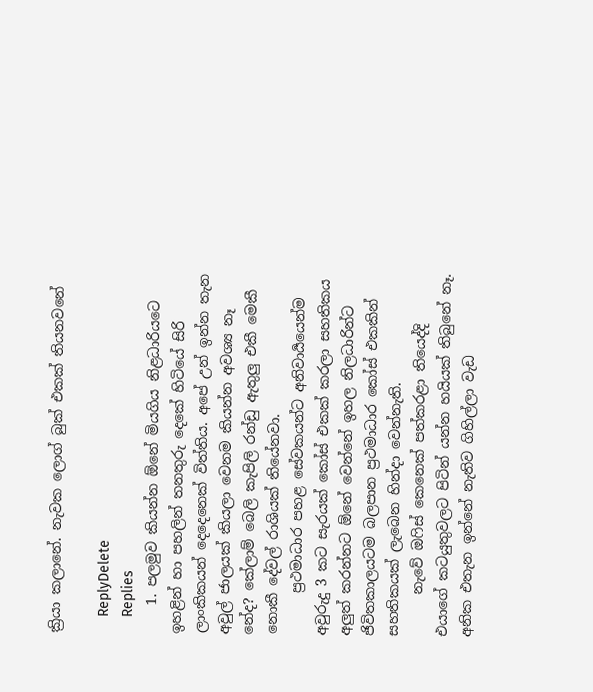ක්‍රියා කලානේ. නැවක ලොග් බුක් එකක් තියනවනේ

    ReplyDelete
    Replies
    1. පලමුව කියන්න ඕනේ මියගිය නිළධාරියටෙ ඉහළින් හා පහලින් තනතුරු දෙකේ හිටියේ සිරි ලාංකිකයන් දෙදෙනෙක් විත්තිය. අපේ උන් ඉන්න තැන අවුල් ජාලයක් කියලා වෙනම කියන්න අවශ්‍ය නෑ නේද? කේලාම් බෙලි කැපිලි රන්ඩු ඇතුලු එකී මෙකී නොකී දේවල් රාශියක් තියේනවා.
      ප්‍රථමාධාර පහළ සේවකයන්ට අනිවාර්‍යයෙන්ම අවුරුදු 3 කට සැරයක් කෝස් එකක් කරලා සහතිකය අලුත් කරන්නට ඕනේ වෙන්නේ ඉහල නිලධාරින්ට ජිවිතකාලයටම බලපාන ප්‍රථමාධාර කෝස් එකකින් සහතිකයක් ලැබෙන හින්දා වෙන්නැති.
      නැවේ ඔෆිස් කෙනෙක් පත්කරළා තියෙද්දි එයාගේ කටයුතුවලට පිටින් යන්න හයියක් තිබුනේ නෑ. අනික එතැන ඉන්නේ නැතිව ගිහිල්ලා වැඩ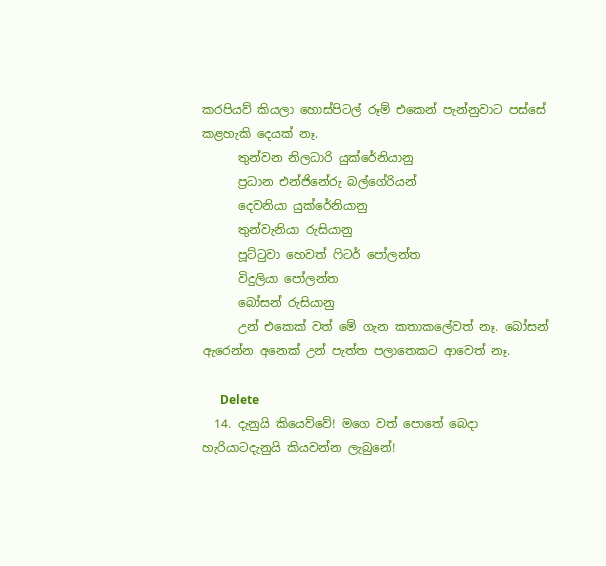කරපියව් කියලා හොස්පිටල් රූම් එකෙන් පැන්නුවාට පස්සේ කළහැකි දෙයක් නෑ.
      තුන්වන නිලධාරි යුක්රේනියානු
      ප්‍රධාන එන්ජිනේරු බල්ගේරියන්
      දෙවනියා යුක්රේනියානු
      තුන්වැනියා රුසියානු
      පූට්ටුවා හෙවත් ෆිටර් පෝලන්ත
      විදුලියා පෝලන්ත
      බෝසන් රුසියානු
      උන් එකෙක් වත් මේ ගැන කතාකලේවත් නෑ. බෝසන් ඇරෙන්න අනෙක් උන් පැත්ත පලාතෙකට ආවෙත් නෑ.

      Delete
  14. දැනුයි කියෙව්වේ! මගෙ වත් පොතේ බෙදා හැරියාටදැනුයි කියවන්න ලැබුනේ!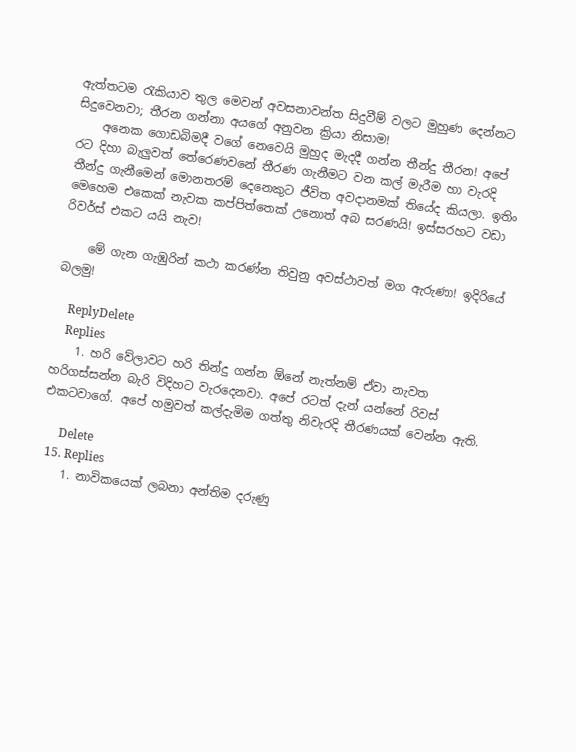ඇත්තටම රැකියාව තුල මෙවන් අවසනාවන්ත සිදුවීම් වලට මුහුණ දෙන්නට සිදුවෙනවා; තීරන ගන්නා අයගේ අනුවන ක්‍රියා නිසාම!
    අනෙක ගොඩබිමදී වගේ නෙවෙයි මුහුද මැදදී ගන්න තීන්දු තීරන! අපේ රට දිහා බැලුවත් තේරෙණවනේ තීරණ ගැනීමට වන කල් මැරීම හා වැරදි තීන්දු ගැනීමෙන් මොනතරම් දෙනෙකුට ජීවිත අවදානමක් තියේද කියලා. ඉතිං මෙහෙම එකෙක් නැවක කප්පිත්තෙක් උනොත් අබ සරණයි! ඉස්සරහට වඩා රිවර්ස් එකට යයි නැව!

    මේ ගැන ගැඹුරින් කථා කරණ්න තිවුනු අවස්ථාවත් මග ඇරුණා! ඉදිරියේ බලමු!

    ReplyDelete
    Replies
    1. හරි වේලාවට හරි තින්දු ගන්න ඕනේ නැත්නම් ඒවා නැවත හරිගස්සන්න බැරි විදිහට වැරදෙනවා. අපේ රටත් දැන් යන්නේ රිවස් එකටවාගේ. අපේ හමුවත් කල්දැමිම ගත්තු නිවැරදි තීරණයක් වෙන්න ඇති.

      Delete
  15. Replies
    1. නාවිකයෙක් ලබනා අන්තිම දරුණු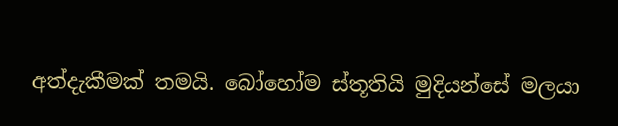අත්දැකීමක් තමයි. බෝහෝම ස්තූතියි මුදියන්සේ මලයා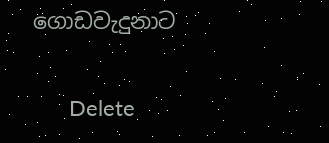ගොඩවැදුනාට

      Delete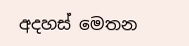අදහස් මෙතන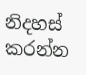නිදහස් කරන්න